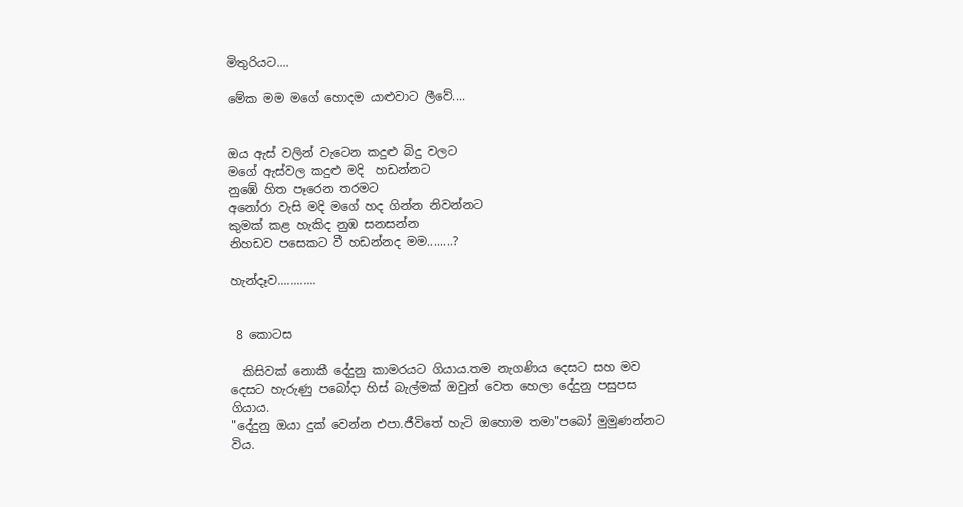මිතුරියට....

මේක මම ම‍ගේ හොදම යාළුවාට ලීවේ....


ඔය ඇස් වලින් වැටෙන කදුළු බිදු වලට
මගේ ඇස්වල කදුළු මදි  හඩන්නට
නු‍ඹේ හිත පෑරෙන තරමට
අනෝරා වැසි මදි මගේ හද ගින්න නිවන්නට‍
කුමක් කළ හැකිද නුඹ සනසන්න
නිහඩව පසෙකට වී හඩන්නද මම........?

හැන්දෑව............


 8 කොටස

  කිසිවක් නොකී දේදුනු කාමරයට ගියාය.තම නැගණිය දෙසට සහ මව දෙසට හැරුණු පබෝදා හිස් බැල්මක් ඔවුන් වෙත හෙලා දේදුනු පසුපස ගියාය.
"දේදුනු ඔයා දුක් වෙන්න එපා.ජීවිතේ හැටි ඔහොම තමා"පබෝ මුමුණන්නට විය.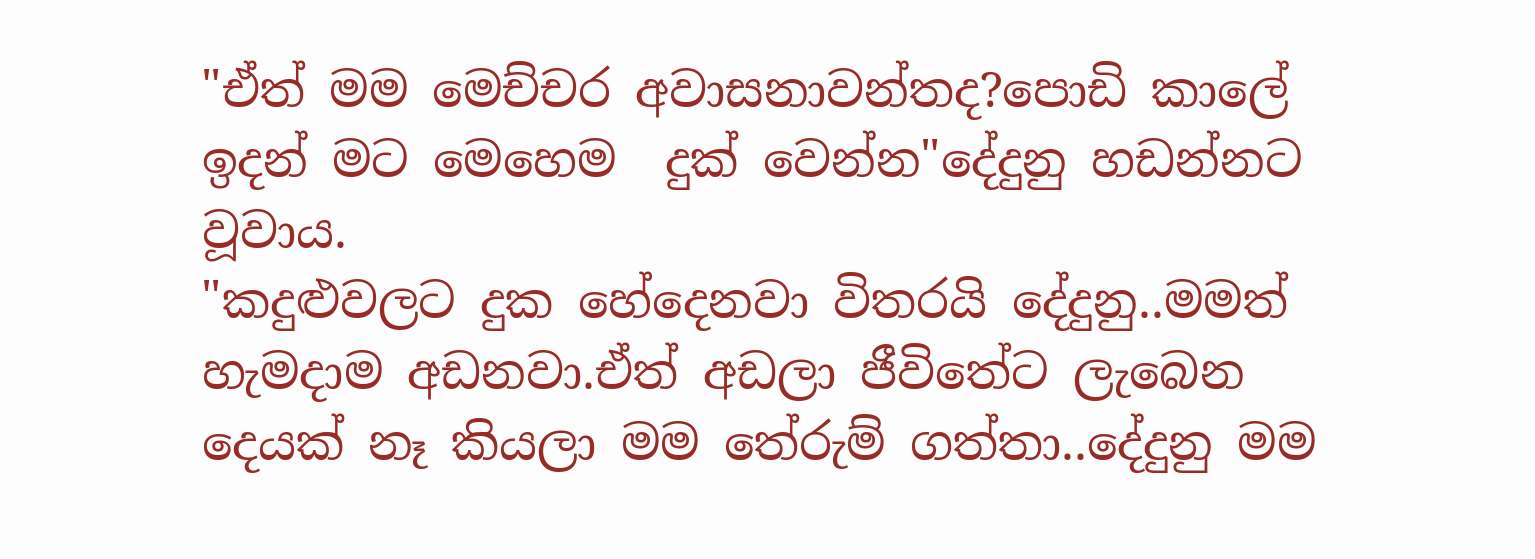"ඒත් මම මෙච්චර අවාසනාවන්තද?පොඩි කාලේ ඉදන් මට මෙහෙම  දුක් වෙන්න"දේදුනු හඩන්නට වූවාය.
"කදුළුවල‍ට දුක හේදෙනවා විතරයි දේදුනු..මමත් හැමදාම අඩනවා.ඒත් අඩලා ජීවිතේට ලැබෙන දෙයක් නෑ කියලා මම තේරුම් ගත්තා..දේදුනු මම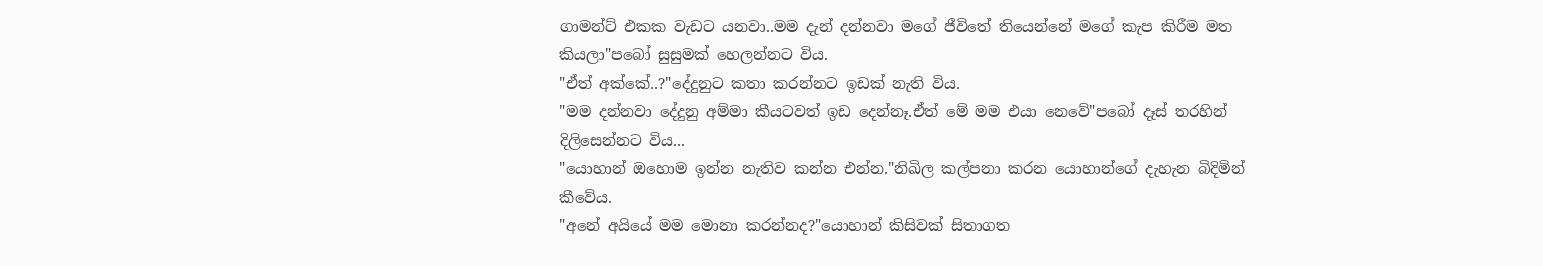ගාමන්ට් එකක වැඩට යනවා..මම දැන් දන්නවා මගේ ජීවිතේ තියෙන්නේ මගේ කැප කිරීම මත කියලා"පබෝ සුසුමක් හෙලන්නට විය.
"ඒත් අක්කේ..?"දේදුනුට කතා කරන්නට ඉඩක් නැති විය.
"මම දන්නවා දේදුනු අම්මා කීයටවත් ඉඩ දෙන්නෑ.ඒත් මේ මම එයා නෙවේ"පබෝ දෑස් තරහින් දිලිසෙන්නට විය...
"යොහාන් ඔහොම ඉන්න නැතිව කන්න එන්න."නිඛිල කල්පනා කරන යොහාන්ගේ දැහැන බිදිමින් කීවේය.
"අනේ අයියේ මම මොනා කරන්නද?"යොහාන් කිසිවක් සිතාගත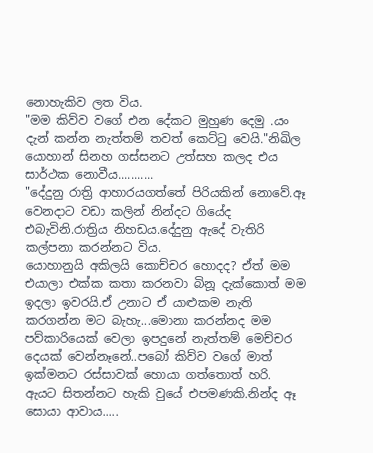නොහැකිව ලත විය.
"මම කිව්ව වගේ එන දේකට මුහුණ දෙමු .යං දැන් කන්න නැත්තම් තවත් කෙට්ටු වෙයි."නිඛිල යොහාන් සිනහ ගස්සනට උත්සහ කලද එය සාර්ථක නොවීය...........
"දේදුනු රාත්‍රි ආහාරයගත්තේ පිරියකින් නොවේ.ඈ වෙනදාට වඩා කලින් නින්දට ගියේද එබැවිනි.රාත්‍රිය නිහඩය.දේදුනු ඇදේ වැතිරි කල්පනා කරන්නට විය.
යොහානුයි අකිලයි කොච්චර හොදද? ඒත් මම එයාලා එක්ක කතා කරනවා බිනූ දැක්කොත් මම ඉදලා ඉවරයි.ඒ උනාට ඒ යාළුකම නැති කරගන්න මට බැහැ...මොනා කරන්නද මම පව්කාරියෙක් වෙලා ඉපදුනේ නැත්තම් මෙච්චර දෙයක් වෙන්නෑනේ..පබෝ කිව්ව වගේ මාත් ඉක්මනට රස්සාවක් හොයා ගත්තොත් හරි.
ඇයට සිතන්නට හැකි වුයේ එපමණකි.නින්ද ඈ සොයා ආවාය.....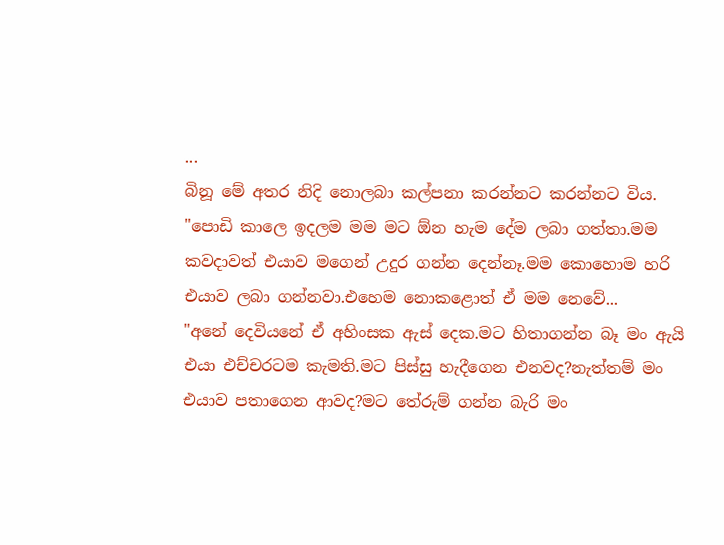...
බිනූ මේ අතර නිදි නොලබා කල්පනා කරන්නට කරන්නට විය.
"පොඩි කාලෙ ඉදලම මම මට ඕන හැම දේම ලබා ගත්තා.මම කවදාවත් එයාව මගෙන් උදුර ගන්න දෙන්නෑ.මම කොහොම හරි එයාව ලබා ගන්නවා.එහෙම නොකළොත් ඒ මම නෙවේ...
"අනේ දෙවියනේ ඒ අහිංසක ඇස් දෙක.මට හිතාගන්න බෑ මං ඇයි එයා එච්චරටම කැමති.මට පිස්සු හැදීගෙන එනවද?නැත්තම් මං එයාව පතාගෙන ආවද?මට තේරුම් ගන්න බැරි මං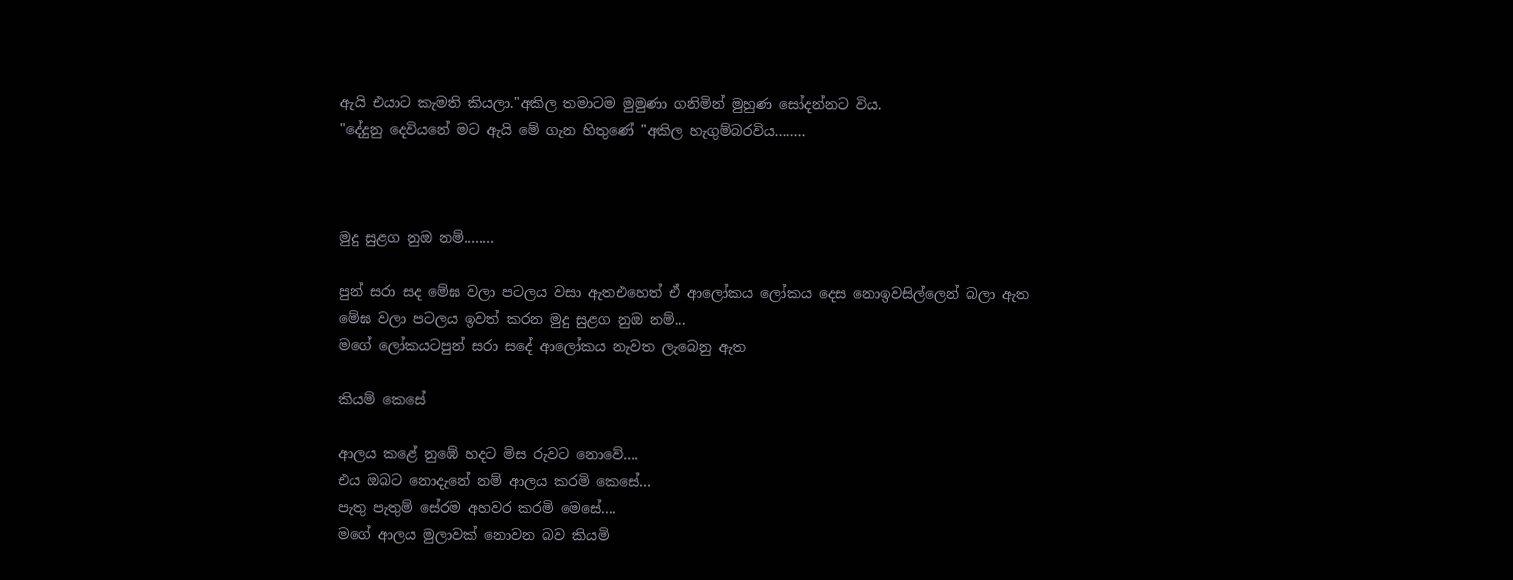ඇයි එයාට කැමති කියලා."අකිල තමාටම මුමුණා ගනිමින් මුහුණ සෝදන්නට විය.
"දේදුනු දෙවියනේ මට ඇයි මේ ගැන හිතුණේ "අකිල හැගුම්බරවිය........



මුදු සුළග නුඔ නම්........

පුන් සරා සද මේඝ වලා පටලය වසා ඇතඑහෙත් ඒ ආලෝකය ලෝකය දෙස නොඉවසිල්ලෙන් බලා ඇත
මේඝ වලා පටලය ඉවත් කරන මුදු සුළග නුඔ නම්...
මගේ ලෝකයටපුන් සරා සදේ ආලෝකය නැවත ලැබෙනු ඇත

කියම් කෙසේ

ආල‍ය කළේ නුඹේ හදට මිස රුවට නොවේ....
එය ඔබට නොදැනේ නම් ආලය කරමි කෙසේ...
පැතු පැතුම් සේරම අහවර කරමි මෙසේ....
මගේ ආලය මුලාවක් නොවන බව කියමි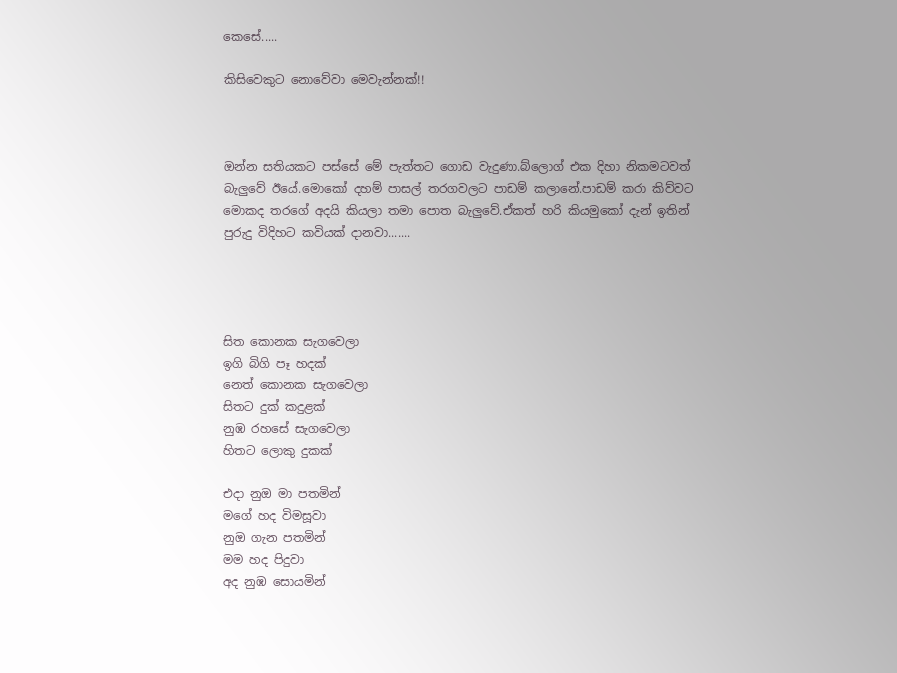කෙසේ.....

කිසිවෙකුට නොවේවා මෙවැන්නක්!!



ඔන්න සතියකට පස්සේ මේ පැත්තට ගොඩ වැදුණා.බ්ලොග් එක දිහා නිකමටවත් බැලුවේ ඊයේ.මොකෝ දහම් පාසල් තරගවලට පාඩම් කලානේ.පාඩම් කරා කිව්වට මොකද තරගේ අදයි කියලා තමා පොත බැලුවේ‍.ඒකත් හරි කියමුකෝ දැන් ඉතින් පුරුදු විදිහට කවියක් දානවා.......




සිත කොනක සැගවෙලා
ඉගි බිගි පෑ හදක්
නෙත් කොනක සැගවෙලා
සිතට දුක් කදුළක්
නුඹ රහසේ සැගවෙලා
හිතට ලොකු දුකක්

එදා නුඔ මා පතමින්
මගේ හද විමසූවා
නුඔ ගැන පතමින්
මම හද පිදුවා
අද නුඹ සොයමින්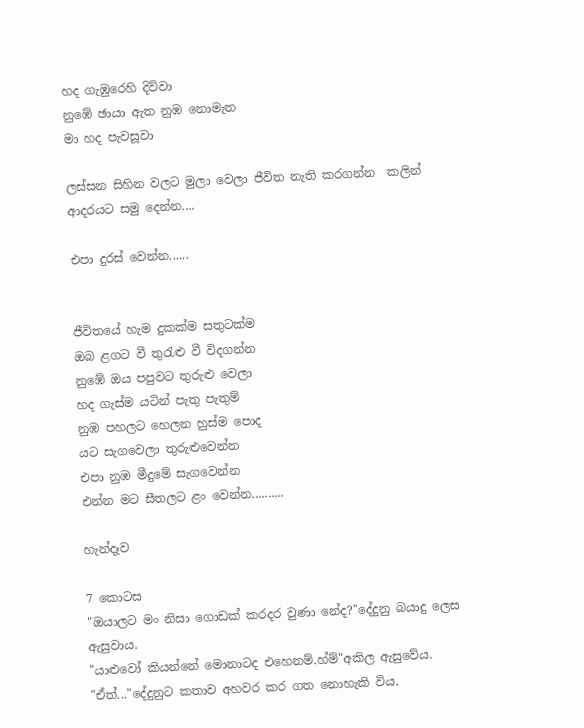හද ගැඹුරෙහි දිව්වා
නුඹේ ඡායා ඇත නුඹ නොමැත
මා හද පැවසූවා

ලස්සන සිහින වලට මුලා වෙලා ජීවිත නැති කරගන්න  කලින් ආදරයට සමු දෙන්න....

එපා දුරස් වෙන්න......


ජීවිතයේ හැම දුකක්ම සතුටක්ම
ඔබ ළගට වී තුරැළු වී විදගන්න
නු‍ඹේ ඔය පපුවට තුරුළු වෙලා
හද ගැස්ම යටින් පැතු පැතුම්
නුඹ පහලට හෙලන හුස්ම පොද
යට සැගවෙලා තුරුළුවෙන්න
එපා නුඹ මීදුමේ සැගවෙන්න
එන්න මට සීතලට ළං වෙන්න..........

හැන්දෑව

7 කොටස
"ඔයාලට මං නිසා ගොඩක් කරදර වුණා නේද?"දේදුනු බයාදු ලෙස ඇසුවාය.
"යාළුවෝ කියන්නේ මොනාටද එහෙනම්.හ්ම්"අකිල ඇසුවේය.
"ඒත්..."දේදුනුට කතාව අහවර කර ගත නොහැකි විය.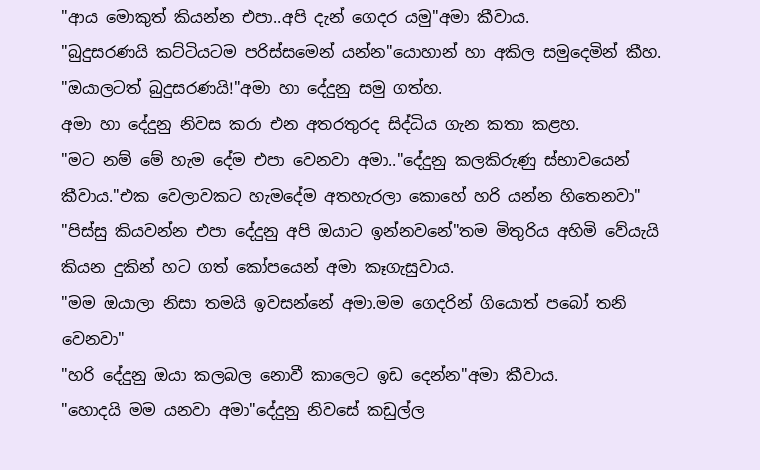"ආය මොකුත් කියන්න එපා..අපි දැන් ගෙදර යමු"අමා කීවාය.
"බුදුසරණයි කට්ටියටම පරිස්සමෙන් යන්න"යොහාන් හා අකිල සමුදෙමින් කීහ.
"ඔයාලටත් බුදුසරණයි!"අමා හා දේදුනු සමු ගත්හ.
අමා හා දේදුනු නිවස කරා එන අතරතුරද සිද්ධිය ගැන කතා කළහ.
"මට නම් මේ හැම‍ දේම එපා වෙනවා අමා.."දේදුනු කලකිරුණු ස්භාවයෙන් කීවාය."එක වෙලාවකට හැමදේම අතහැරලා කොහේ හරි යන්න හිතෙනවා"
"පිස්සු කියවන්න එපා දේදුනු අපි ඔයාට ඉන්නවනේ"තම මිතුරිය අහිමි වේයැයි කියන දුකින් හට ගත් කෝපයෙන් අමා කෑගැසුවාය.
"මම ඔයාලා නිසා තමයි ඉවසන්නේ අමා.මම ගෙදරින් ගියොත් පබෝ තනි වෙනවා"
"හරි දේදුනු ඔයා කලබල නොවී කාලෙට ඉඩ දෙන්න"අමා කීවාය.
"හොදයි මම යනවා අමා"දේදුනු නිවසේ කඩුල්ල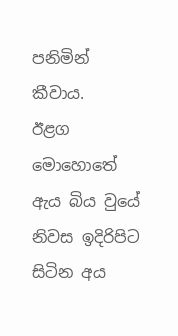පනිමින් කීවාය.
ඊළග මොහොතේ ඇය බිය වුයේ නිවස ඉදිරිපිට සිටින අය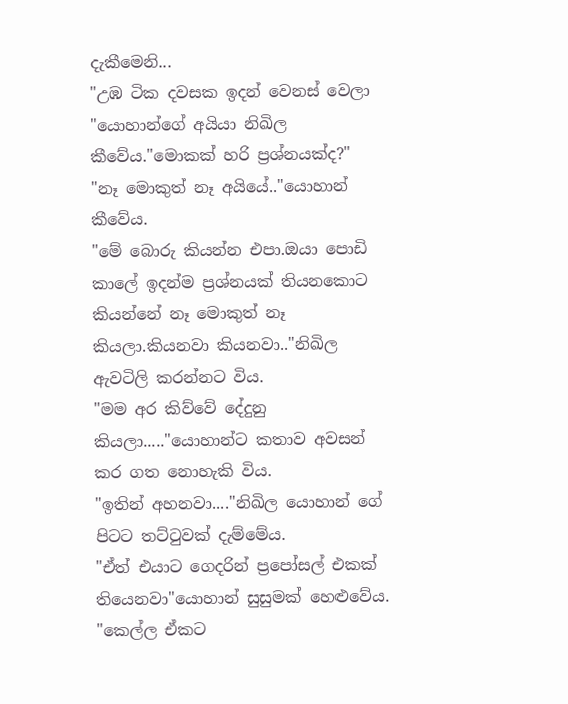දැකීමෙනි...
"උඹ ටික දවසක ඉදන් වෙනස් වෙලා "යොහාන්ගේ අයියා නිඛිල කීවේය."මොකක් හරි ප්‍රශ්නයක්ද?"
"නෑ මොකුත් නෑ අයියේ.."යොහාන් කීවේය.
"මේ බොරු කියන්න එපා.ඔයා පොඩි කාලේ ඉදන්ම ප්‍රශ්නයක් තියනකොට කියන්නේ නෑ මොකුත් නෑ කියලා.කියනවා කියනවා.."නිඛිල ඇවටිලි කරන්නට විය.
"මම අර කිව්වේ දේදුනු කියලා....."යොහාන්ට කතාව අවසන් කර ගත නොහැකි විය.
"ඉතින් අහනවා...."නිඛිල යොහාන් ‍ගේ පිටට තට්ටුවක් දැම්මේය.
"ඒත් එයාට ගෙදරින් ප්‍රපෝසල් එකක් තියෙනවා"යොහාන් සුසුමක් හෙළුවේය.
"කෙල්ල ඒකට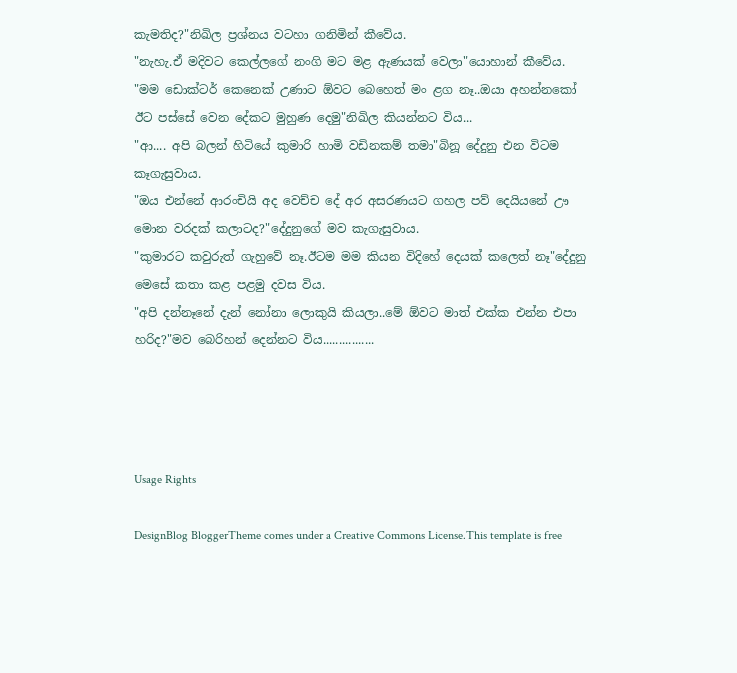කැමතිද?"නිඛිල ප්‍රශ්නය වටහා ගනිමින් කීවේය.
"නැහැ.ඒ මදිවට කෙල්ලගේ නංගි මට මළ ඇණයක් වෙලා"යොහාන් කීවේය.
"මම ඩොක්ටර් කෙනෙක් උණාට ඕවට බෙහෙත් මං ළග නෑ..ඔයා අහන්නකෝ ඊට පස්සේ වෙන දේකට මුහුණ දෙමු"නිඛිල කියන්නට විය...
"ආ.... අපි බලන් හිටියේ කුමාරි හාමි වඩිනකම් තමා"බිනූ දේදුනු එන විටම කෑගැසුවාය.
"ඔය එන්නේ ආරංචියි අද වෙච්ච දේ අර අසරණයට ගහල පව් දෙයියනේ ඌ මොන වරදක් කලාටද?"දේදුනුගේ මව කැගැසුවාය.
"කුමාරට කවුරුත් ගැහුවේ නෑ.ඊටම මම කියන විදිහේ දෙයක් කලෙත් නෑ"දේදුනු මෙසේ කතා කළ පළමු දවස විය.
"අපි දන්නෑනේ දැන් නෝනා ලොකුයි කියලා..මේ ඕවට මාත් එක්ක එන්න එපා හරිද?"මව බෙරිහන් දෙන්නට විය................




Usage Rights

DesignBlog BloggerTheme comes under a Creative Commons License.This template is free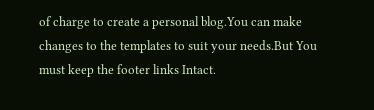of charge to create a personal blog.You can make changes to the templates to suit your needs.But You must keep the footer links Intact.